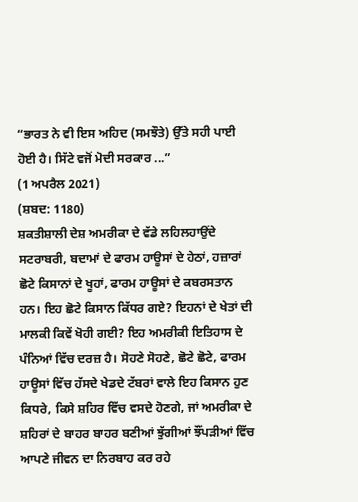“ਭਾਰਤ ਨੇ ਵੀ ਇਸ ਅਹਿਦ (ਸਮਝੌਤੇ) ਉੱਤੇ ਸਹੀ ਪਾਈ ਹੋਈ ਹੈ। ਸਿੱਟੇ ਵਜੋਂ ਮੋਦੀ ਸਰਕਾਰ ...”
(1 ਅਪਰੈਲ 2021)
(ਸ਼ਬਦ: 1180)
ਸ਼ਕਤੀਸ਼ਾਲੀ ਦੇਸ਼ ਅਮਰੀਕਾ ਦੇ ਵੱਡੇ ਲਹਿਲਹਾਉਂਦੇ ਸਟਰਾਬਰੀ, ਬਦਾਮਾਂ ਦੇ ਫਾਰਮ ਹਾਊਸਾਂ ਦੇ ਹੇਠਾਂ, ਹਜ਼ਾਰਾਂ ਛੋਟੇ ਕਿਸਾਨਾਂ ਦੇ ਖੂਹਾਂ, ਫਾਰਮ ਹਾਊਸਾਂ ਦੇ ਕਬਰਸਤਾਨ ਹਨ। ਇਹ ਛੋਟੇ ਕਿਸਾਨ ਕਿੱਧਰ ਗਏ? ਇਹਨਾਂ ਦੇ ਖੇਤਾਂ ਦੀ ਮਾਲਕੀ ਕਿਵੇਂ ਖੋਹੀ ਗਈ? ਇਹ ਅਮਰੀਕੀ ਇਤਿਹਾਸ ਦੇ ਪੰਨਿਆਂ ਵਿੱਚ ਦਰਜ਼ ਹੈ। ਸੋਹਣੇ ਸੋਹਣੇ, ਛੋਟੇ ਛੋਟੇ, ਫਾਰਮ ਹਾਊਸਾਂ ਵਿੱਚ ਹੱਸਦੇ ਖੇਡਦੇ ਟੱਬਰਾਂ ਵਾਲੇ ਇਹ ਕਿਸਾਨ ਹੁਣ ਕਿਧਰੇ, ਕਿਸੇ ਸ਼ਹਿਰ ਵਿੱਚ ਵਸਦੇ ਹੋਣਗੇ, ਜਾਂ ਅਮਰੀਕਾ ਦੇ ਸ਼ਹਿਰਾਂ ਦੇ ਬਾਹਰ ਬਾਹਰ ਬਣੀਆਂ ਝੁੱਗੀਆਂ ਝੌਂਪੜੀਆਂ ਵਿੱਚ ਆਪਣੇ ਜੀਵਨ ਦਾ ਨਿਰਬਾਹ ਕਰ ਰਹੇ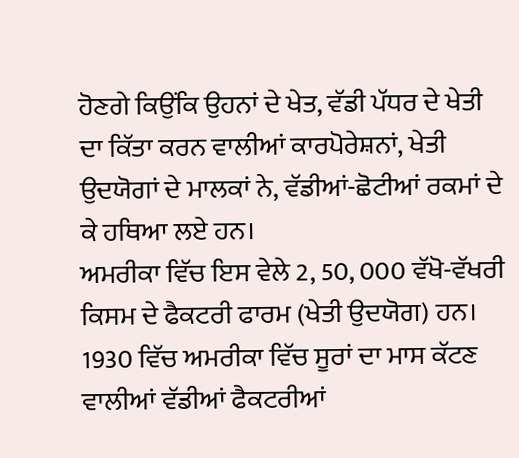ਹੋਣਗੇ ਕਿਉਂਕਿ ਉਹਨਾਂ ਦੇ ਖੇਤ, ਵੱਡੀ ਪੱਧਰ ਦੇ ਖੇਤੀ ਦਾ ਕਿੱਤਾ ਕਰਨ ਵਾਲੀਆਂ ਕਾਰਪੋਰੇਸ਼ਨਾਂ, ਖੇਤੀ ਉਦਯੋਗਾਂ ਦੇ ਮਾਲਕਾਂ ਨੇ, ਵੱਡੀਆਂ-ਛੋਟੀਆਂ ਰਕਮਾਂ ਦੇ ਕੇ ਹਥਿਆ ਲਏ ਹਨ।
ਅਮਰੀਕਾ ਵਿੱਚ ਇਸ ਵੇਲੇ 2, 50, 000 ਵੱਖੋ-ਵੱਖਰੀ ਕਿਸਮ ਦੇ ਫੈਕਟਰੀ ਫਾਰਮ (ਖੇਤੀ ਉਦਯੋਗ) ਹਨ। 1930 ਵਿੱਚ ਅਮਰੀਕਾ ਵਿੱਚ ਸੂਰਾਂ ਦਾ ਮਾਸ ਕੱਟਣ ਵਾਲੀਆਂ ਵੱਡੀਆਂ ਫੈਕਟਰੀਆਂ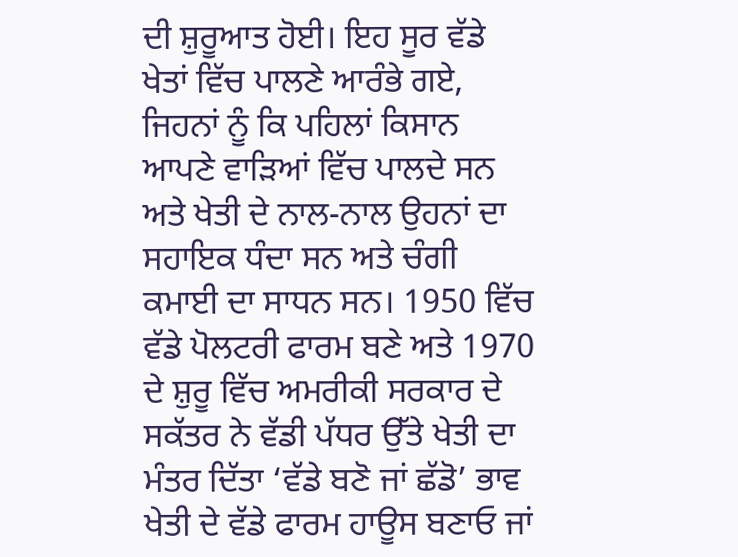ਦੀ ਸ਼ੁਰੂਆਤ ਹੋਈ। ਇਹ ਸੂਰ ਵੱਡੇ ਖੇਤਾਂ ਵਿੱਚ ਪਾਲਣੇ ਆਰੰਭੇ ਗਏ, ਜਿਹਨਾਂ ਨੂੰ ਕਿ ਪਹਿਲਾਂ ਕਿਸਾਨ ਆਪਣੇ ਵਾੜਿਆਂ ਵਿੱਚ ਪਾਲਦੇ ਸਨ ਅਤੇ ਖੇਤੀ ਦੇ ਨਾਲ-ਨਾਲ ਉਹਨਾਂ ਦਾ ਸਹਾਇਕ ਧੰਦਾ ਸਨ ਅਤੇ ਚੰਗੀ ਕਮਾਈ ਦਾ ਸਾਧਨ ਸਨ। 1950 ਵਿੱਚ ਵੱਡੇ ਪੋਲਟਰੀ ਫਾਰਮ ਬਣੇ ਅਤੇ 1970 ਦੇ ਸ਼ੁਰੂ ਵਿੱਚ ਅਮਰੀਕੀ ਸਰਕਾਰ ਦੇ ਸਕੱਤਰ ਨੇ ਵੱਡੀ ਪੱਧਰ ਉੱਤੇ ਖੇਤੀ ਦਾ ਮੰਤਰ ਦਿੱਤਾ ‘ਵੱਡੇ ਬਣੋ ਜਾਂ ਛੱਡੋ’ ਭਾਵ ਖੇਤੀ ਦੇ ਵੱਡੇ ਫਾਰਮ ਹਾਊਸ ਬਣਾਓ ਜਾਂ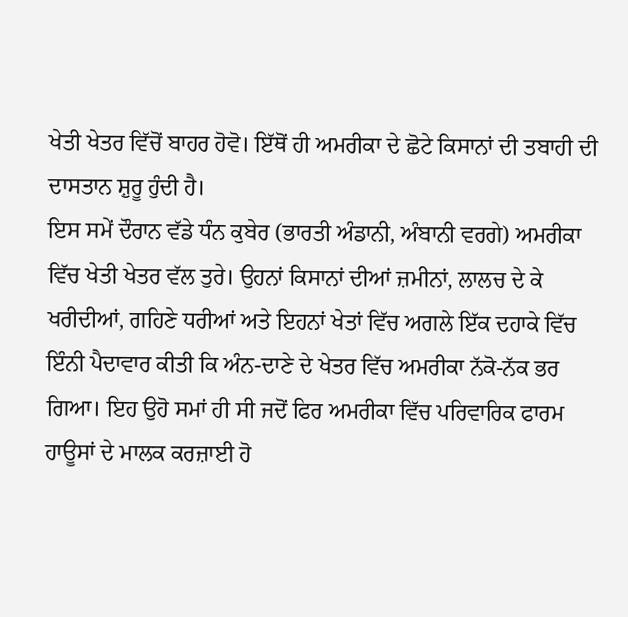ਖੇਤੀ ਖੇਤਰ ਵਿੱਚੋਂ ਬਾਹਰ ਹੋਵੋ। ਇੱਥੋਂ ਹੀ ਅਮਰੀਕਾ ਦੇ ਛੋਟੇ ਕਿਸਾਨਾਂ ਦੀ ਤਬਾਹੀ ਦੀ ਦਾਸਤਾਨ ਸ਼ੁਰੂ ਹੁੰਦੀ ਹੈ।
ਇਸ ਸਮੇਂ ਦੌਰਾਨ ਵੱਡੇ ਧੰਨ ਕੁਬੇਰ (ਭਾਰਤੀ ਅੰਡਾਨੀ, ਅੰਬਾਨੀ ਵਰਗੇ) ਅਮਰੀਕਾ ਵਿੱਚ ਖੇਤੀ ਖੇਤਰ ਵੱਲ ਤੁਰੇ। ਉਹਨਾਂ ਕਿਸਾਨਾਂ ਦੀਆਂ ਜ਼ਮੀਨਾਂ, ਲਾਲਚ ਦੇ ਕੇ ਖਰੀਦੀਆਂ, ਗਹਿਣੇ ਧਰੀਆਂ ਅਤੇ ਇਹਨਾਂ ਖੇਤਾਂ ਵਿੱਚ ਅਗਲੇ ਇੱਕ ਦਹਾਕੇ ਵਿੱਚ ਇੰਨੀ ਪੈਦਾਵਾਰ ਕੀਤੀ ਕਿ ਅੰਨ-ਦਾਣੇ ਦੇ ਖੇਤਰ ਵਿੱਚ ਅਮਰੀਕਾ ਨੱਕੋ-ਨੱਕ ਭਰ ਗਿਆ। ਇਹ ਉਹੋ ਸਮਾਂ ਹੀ ਸੀ ਜਦੋਂ ਫਿਰ ਅਮਰੀਕਾ ਵਿੱਚ ਪਰਿਵਾਰਿਕ ਫਾਰਮ ਹਾਊਸਾਂ ਦੇ ਮਾਲਕ ਕਰਜ਼ਾਈ ਹੋ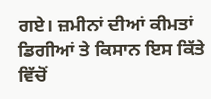ਗਏ। ਜ਼ਮੀਨਾਂ ਦੀਆਂ ਕੀਮਤਾਂ ਡਿਗੀਆਂ ਤੇ ਕਿਸਾਨ ਇਸ ਕਿੱਤੇ ਵਿੱਚੋਂ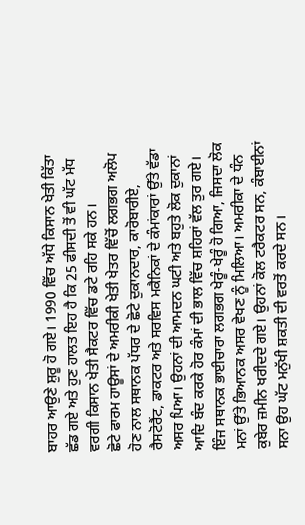ਬਾਹਰ ਆਉਣੇ ਸ਼ੁਰੂ ਹੋ ਗਏ। 1990 ਵਿੱਚ ਅੱਧੇ ਕਿਸਾਨ ਖੇਤੀ ਕਿੱਤਾ ਛੱਡ ਗਏ ਅਤੇ ਹੁਣ ਹਾਲਤ ਇਹ ਹੈ ਕਿ 25 ਫੀਸਦੀ ਤੋਂ ਵੀ ਘੱਟ ਮੱਧ ਵਰਗੀ ਕਿਸਾਨ ਖੇਤੀ ਸੈਕਟਰ ਵਿੱਚ ਡਟੇ ਰਹਿ ਸਕੇ ਹਨ।
ਛੋਟੇ ਫਾਰਮ ਹਾਊਸਾਂ ਦੇ ਅਮਰੀਕੀ ਖੇਤੀ ਖੇਤਰ ਵਿੱਚੋਂ ਲਗਭਗ ਅਲੋਪ ਹੋਣ ਨਾਲ ਸਥਾਨਕ ਪੱਧਰ ਦੇ ਛੋਟੇ ਦੁਕਾਨਦਾਰ, ਕਾਰੋਬਾਰੀਏ, ਰੈਸਟੋਰੈਂਟ, ਡਾਕਟਰ ਅਤੇ ਸਰਵਿਸ ਮਕੈਨਿਕਾਂ ਦੇ ਕੰਮਾਂਕਾਰਾਂ ਉੱਤੇ ਵੱਡਾ ਅਸਰ ਪਿਆ। ਉਹਨਾਂ ਦੀ ਆਮਦਨ ਘਟੀ ਅਤੇ ਬਹੁਤੇ ਲੋਕ ਦੁਕਾਨਾਂ ਆਦਿ ਬੰਦ ਕਰਕੇ ਹੋਰ ਕੰਮਾਂ ਦੀ ਭਾਲ ਵਿੱਚ ਸ਼ਹਿਰਾਂ ਵੱਲ ਤੁਰ ਗਏ। ਇੰਜ ਸਥਾਨਕ ਭਾਈਚਾਰਾ ਲਗਭਗ ਖੇਰੂੰ-ਖੇਰੂੰ ਹੋ ਗਿਆ, ਜਿਸਦਾ ਲੋਕ ਮਨਾਂ ਉੱਤੇ ਭਿਆਨਕ ਅਸਰ ਵੇਖਣ ਨੂੰ ਮਿਲਿਆ। ਅਮਰੀਕਾ ਦੇ ਧੰਨ ਕੁਬੇਰ ਜ਼ਮੀਨ ਖਰੀਦਦੇ ਗਏ। ਉਹਨਾਂ ਕੋਲ ਟਰੈਕਟਰ ਸਨ, ਕੰਬਾਈਨਾਂ ਸਨਾ ਉਹ ਘੱਟ ਮਨੁੱਖੀ ਸ਼ਕਤੀ ਦੀ ਵਰਤੋਂ ਕਰਦੇ ਸਨ।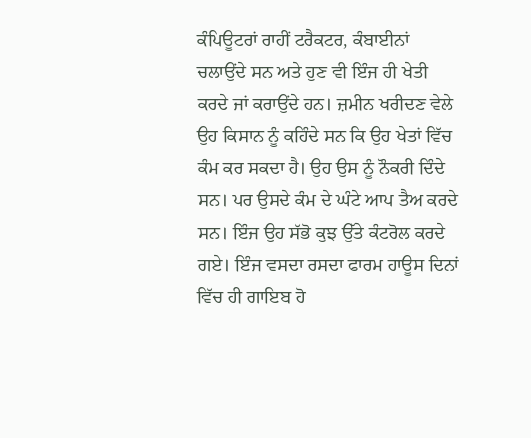ਕੰਪਿਊਟਰਾਂ ਰਾਹੀਂ ਟਰੈਕਟਰ, ਕੰਬਾਈਨਾਂ ਚਲਾਉਂਦੇ ਸਨ ਅਤੇ ਹੁਣ ਵੀ ਇੰਜ ਹੀ ਖੇਤੀ ਕਰਦੇ ਜਾਂ ਕਰਾਉਂਦੇ ਹਨ। ਜ਼ਮੀਨ ਖਰੀਦਣ ਵੇਲੇ ਉਹ ਕਿਸਾਨ ਨੂੰ ਕਹਿੰਦੇ ਸਨ ਕਿ ਉਹ ਖੇਤਾਂ ਵਿੱਚ ਕੰਮ ਕਰ ਸਕਦਾ ਹੈ। ਉਹ ਉਸ ਨੂੰ ਨੌਕਰੀ ਦਿੰਦੇ ਸਨ। ਪਰ ਉਸਦੇ ਕੰਮ ਦੇ ਘੰਟੇ ਆਪ ਤੈਅ ਕਰਦੇ ਸਨ। ਇੰਜ ਉਹ ਸੱਭੋ ਕੁਝ ਉੱਤੇ ਕੰਟਰੋਲ ਕਰਦੇ ਗਏ। ਇੰਜ ਵਸਦਾ ਰਸਦਾ ਫਾਰਮ ਹਾਊਸ ਦਿਨਾਂ ਵਿੱਚ ਹੀ ਗਾਇਬ ਹੋ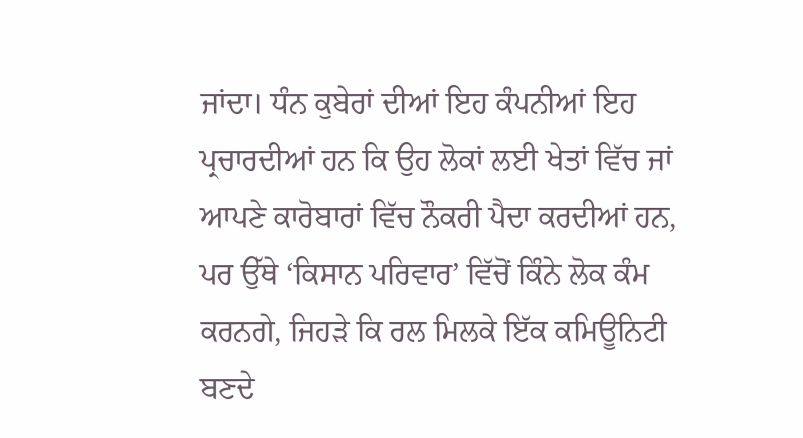ਜਾਂਦਾ। ਧੰਨ ਕੁਬੇਰਾਂ ਦੀਆਂ ਇਹ ਕੰਪਨੀਆਂ ਇਹ ਪ੍ਰਚਾਰਦੀਆਂ ਹਨ ਕਿ ਉਹ ਲੋਕਾਂ ਲਈ ਖੇਤਾਂ ਵਿੱਚ ਜਾਂ ਆਪਣੇ ਕਾਰੋਬਾਰਾਂ ਵਿੱਚ ਨੌਕਰੀ ਪੈਦਾ ਕਰਦੀਆਂ ਹਨ, ਪਰ ਉੱਥੇ ‘ਕਿਸਾਨ ਪਰਿਵਾਰ’ ਵਿੱਚੋਂ ਕਿੰਨੇ ਲੋਕ ਕੰਮ ਕਰਨਗੇ, ਜਿਹੜੇ ਕਿ ਰਲ ਮਿਲਕੇ ਇੱਕ ਕਮਿਊਨਿਟੀ ਬਣਦੇ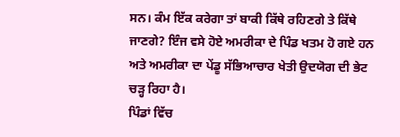ਸਨ। ਕੰਮ ਇੱਕ ਕਰੇਗਾ ਤਾਂ ਬਾਕੀ ਕਿੱਥੇ ਰਹਿਣਗੇ ਤੇ ਕਿੱਥੇ ਜਾਣਗੇ? ਇੰਜ ਵਸੇ ਹੋਏ ਅਮਰੀਕਾ ਦੇ ਪਿੰਡ ਖਤਮ ਹੋ ਗਏ ਹਨ ਅਤੇ ਅਮਰੀਕਾ ਦਾ ਪੇਂਡੂ ਸੱਭਿਆਚਾਰ ਖੇਤੀ ਉਦਯੋਗ ਦੀ ਭੇਟ ਚੜ੍ਹ ਰਿਹਾ ਹੈ।
ਪਿੰਡਾਂ ਵਿੱਚ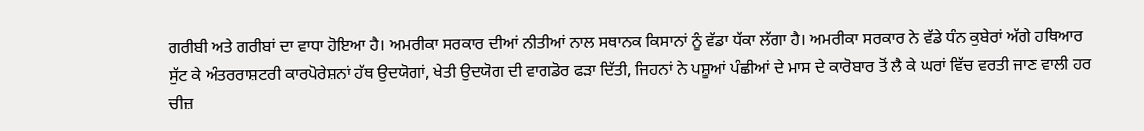ਗਰੀਬੀ ਅਤੇ ਗਰੀਬਾਂ ਦਾ ਵਾਧਾ ਹੋਇਆ ਹੈ। ਅਮਰੀਕਾ ਸਰਕਾਰ ਦੀਆਂ ਨੀਤੀਆਂ ਨਾਲ ਸਥਾਨਕ ਕਿਸਾਨਾਂ ਨੂੰ ਵੱਡਾ ਧੱਕਾ ਲੱਗਾ ਹੈ। ਅਮਰੀਕਾ ਸਰਕਾਰ ਨੇ ਵੱਡੇ ਧੰਨ ਕੁਬੇਰਾਂ ਅੱਗੇ ਹਥਿਆਰ ਸੁੱਟ ਕੇ ਅੰਤਰਰਾਸ਼ਟਰੀ ਕਾਰਪੋਰੇਸ਼ਨਾਂ ਹੱਥ ਉਦਯੋਗਾਂ, ਖੇਤੀ ਉਦਯੋਗ ਦੀ ਵਾਗਡੋਰ ਫੜਾ ਦਿੱਤੀ, ਜਿਹਨਾਂ ਨੇ ਪਸ਼ੂਆਂ ਪੰਛੀਆਂ ਦੇ ਮਾਸ ਦੇ ਕਾਰੋਬਾਰ ਤੋਂ ਲੈ ਕੇ ਘਰਾਂ ਵਿੱਚ ਵਰਤੀ ਜਾਣ ਵਾਲੀ ਹਰ ਚੀਜ਼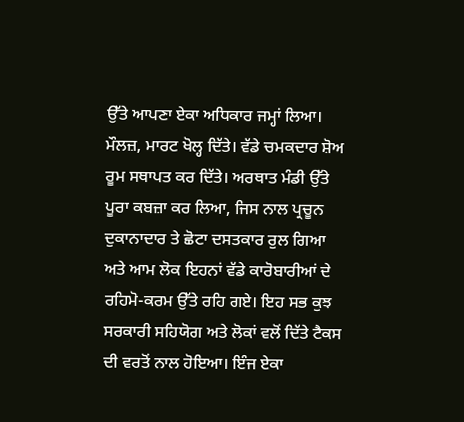ਉੱਤੇ ਆਪਣਾ ਏਕਾ ਅਧਿਕਾਰ ਜਮ੍ਹਾਂ ਲਿਆ। ਮੌਲਜ਼, ਮਾਰਟ ਖੋਲ੍ਹ ਦਿੱਤੇ। ਵੱਡੇ ਚਮਕਦਾਰ ਸ਼ੋਅ ਰੂਮ ਸਥਾਪਤ ਕਰ ਦਿੱਤੇ। ਅਰਥਾਤ ਮੰਡੀ ਉੱਤੇ ਪੂਰਾ ਕਬਜ਼ਾ ਕਰ ਲਿਆ, ਜਿਸ ਨਾਲ ਪ੍ਰਚੂਨ ਦੁਕਾਨਾਦਾਰ ਤੇ ਛੋਟਾ ਦਸਤਕਾਰ ਰੁਲ ਗਿਆ ਅਤੇ ਆਮ ਲੋਕ ਇਹਨਾਂ ਵੱਡੇ ਕਾਰੋਬਾਰੀਆਂ ਦੇ ਰਹਿਮੋ-ਕਰਮ ਉੱਤੇ ਰਹਿ ਗਏ। ਇਹ ਸਭ ਕੁਝ ਸਰਕਾਰੀ ਸਹਿਯੋਗ ਅਤੇ ਲੋਕਾਂ ਵਲੋਂ ਦਿੱਤੇ ਟੈਕਸ ਦੀ ਵਰਤੋਂ ਨਾਲ ਹੋਇਆ। ਇੰਜ ਏਕਾ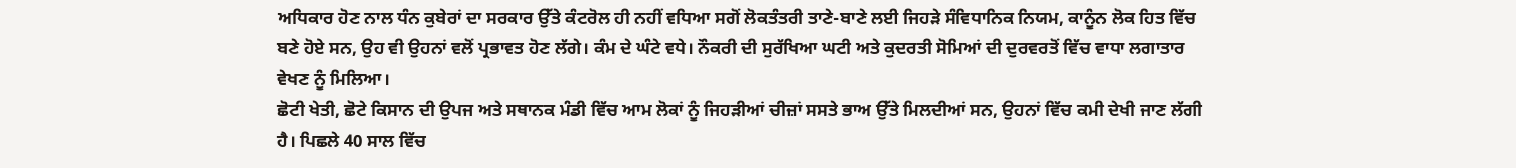ਅਧਿਕਾਰ ਹੋਣ ਨਾਲ ਧੰਨ ਕੁਬੇਰਾਂ ਦਾ ਸਰਕਾਰ ਉੱਤੇ ਕੰਟਰੋਲ ਹੀ ਨਹੀਂ ਵਧਿਆ ਸਗੋਂ ਲੋਕਤੰਤਰੀ ਤਾਣੇ-ਬਾਣੇ ਲਈ ਜਿਹੜੇ ਸੰਵਿਧਾਨਿਕ ਨਿਯਮ, ਕਾਨੂੰਨ ਲੋਕ ਹਿਤ ਵਿੱਚ ਬਣੇ ਹੋਏ ਸਨ, ਉਹ ਵੀ ਉਹਨਾਂ ਵਲੋਂ ਪ੍ਰਭਾਵਤ ਹੋਣ ਲੱਗੇ। ਕੰਮ ਦੇ ਘੰਟੇ ਵਧੇ। ਨੌਕਰੀ ਦੀ ਸੁਰੱਖਿਆ ਘਟੀ ਅਤੇ ਕੁਦਰਤੀ ਸੋਮਿਆਂ ਦੀ ਦੁਰਵਰਤੋਂ ਵਿੱਚ ਵਾਧਾ ਲਗਾਤਾਰ ਵੇਖਣ ਨੂੰ ਮਿਲਿਆ।
ਛੋਟੀ ਖੇਤੀ, ਛੋਟੇ ਕਿਸਾਨ ਦੀ ਉਪਜ ਅਤੇ ਸਥਾਨਕ ਮੰਡੀ ਵਿੱਚ ਆਮ ਲੋਕਾਂ ਨੂੰ ਜਿਹੜੀਆਂ ਚੀਜ਼ਾਂ ਸਸਤੇ ਭਾਅ ਉੱਤੇ ਮਿਲਦੀਆਂ ਸਨ, ਉਹਨਾਂ ਵਿੱਚ ਕਮੀ ਦੇਖੀ ਜਾਣ ਲੱਗੀ ਹੈ। ਪਿਛਲੇ 40 ਸਾਲ ਵਿੱਚ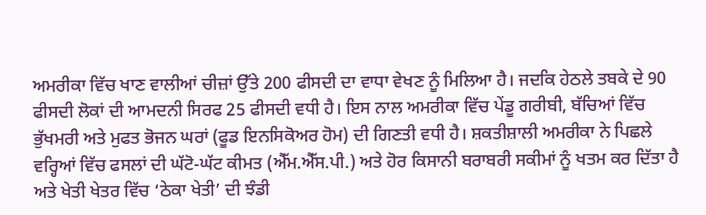ਅਮਰੀਕਾ ਵਿੱਚ ਖਾਣ ਵਾਲੀਆਂ ਚੀਜ਼ਾਂ ਉੱਤੇ 200 ਫੀਸਦੀ ਦਾ ਵਾਧਾ ਵੇਖਣ ਨੂੰ ਮਿਲਿਆ ਹੈ। ਜਦਕਿ ਹੇਠਲੇ ਤਬਕੇ ਦੇ 90 ਫੀਸਦੀ ਲੋਕਾਂ ਦੀ ਆਮਦਨੀ ਸਿਰਫ 25 ਫੀਸਦੀ ਵਧੀ ਹੈ। ਇਸ ਨਾਲ ਅਮਰੀਕਾ ਵਿੱਚ ਪੇਂਡੂ ਗਰੀਬੀ, ਬੱਚਿਆਂ ਵਿੱਚ ਭੁੱਖਮਰੀ ਅਤੇ ਮੁਫਤ ਭੋਜਨ ਘਰਾਂ (ਫੂਡ ਇਨਸਿਕੋਅਰ ਹੋਮ) ਦੀ ਗਿਣਤੀ ਵਧੀ ਹੈ। ਸ਼ਕਤੀਸ਼ਾਲੀ ਅਮਰੀਕਾ ਨੇ ਪਿਛਲੇ ਵਰ੍ਹਿਆਂ ਵਿੱਚ ਫਸਲਾਂ ਦੀ ਘੱਟੋ-ਘੱਟ ਕੀਮਤ (ਐੱਮ.ਐੱਸ.ਪੀ.) ਅਤੇ ਹੋਰ ਕਿਸਾਨੀ ਬਰਾਬਰੀ ਸਕੀਮਾਂ ਨੂੰ ਖਤਮ ਕਰ ਦਿੱਤਾ ਹੈ ਅਤੇ ਖੇਤੀ ਖੇਤਰ ਵਿੱਚ ‘ਠੇਕਾ ਖੇਤੀ’ ਦੀ ਝੰਡੀ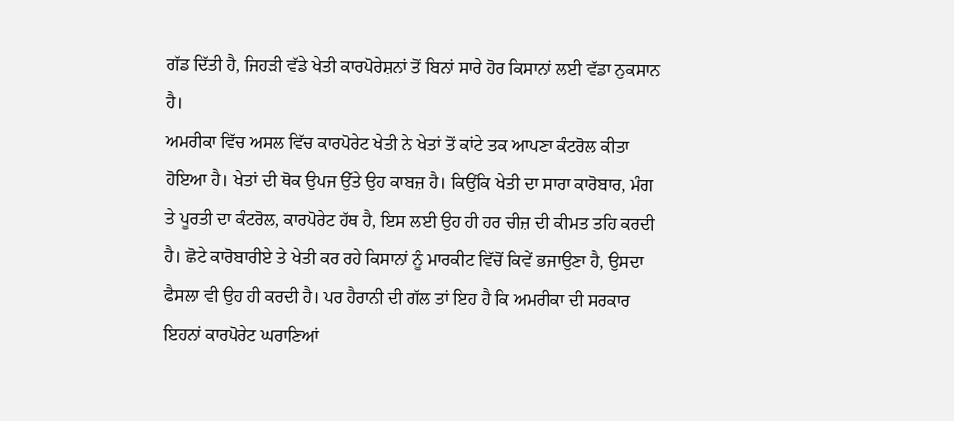ਗੱਡ ਦਿੱਤੀ ਹੈ, ਜਿਹੜੀ ਵੱਡੇ ਖੇਤੀ ਕਾਰਪੋਰੇਸ਼ਨਾਂ ਤੋਂ ਬਿਨਾਂ ਸਾਰੇ ਹੋਰ ਕਿਸਾਨਾਂ ਲਈ ਵੱਡਾ ਨੁਕਸਾਨ ਹੈ।
ਅਮਰੀਕਾ ਵਿੱਚ ਅਸਲ ਵਿੱਚ ਕਾਰਪੋਰੇਟ ਖੇਤੀ ਨੇ ਖੇਤਾਂ ਤੋਂ ਕਾਂਟੇ ਤਕ ਆਪਣਾ ਕੰਟਰੋਲ ਕੀਤਾ ਹੋਇਆ ਹੈ। ਖੇਤਾਂ ਦੀ ਥੋਕ ਉਪਜ ਉੱਤੇ ਉਹ ਕਾਬਜ਼ ਹੈ। ਕਿਉਂਕਿ ਖੇਤੀ ਦਾ ਸਾਰਾ ਕਾਰੋਬਾਰ, ਮੰਗ ਤੇ ਪੂਰਤੀ ਦਾ ਕੰਟਰੋਲ, ਕਾਰਪੋਰੇਟ ਹੱਥ ਹੈ, ਇਸ ਲਈ ਉਹ ਹੀ ਹਰ ਚੀਜ਼ ਦੀ ਕੀਮਤ ਤਹਿ ਕਰਦੀ ਹੈ। ਛੋਟੇ ਕਾਰੋਬਾਰੀਏ ਤੇ ਖੇਤੀ ਕਰ ਰਹੇ ਕਿਸਾਨਾਂ ਨੂੰ ਮਾਰਕੀਟ ਵਿੱਚੋਂ ਕਿਵੇਂ ਭਜਾਉਣਾ ਹੈ, ਉਸਦਾ ਫੈਸਲਾ ਵੀ ਉਹ ਹੀ ਕਰਦੀ ਹੈ। ਪਰ ਹੈਰਾਨੀ ਦੀ ਗੱਲ ਤਾਂ ਇਹ ਹੈ ਕਿ ਅਮਰੀਕਾ ਦੀ ਸਰਕਾਰ ਇਹਨਾਂ ਕਾਰਪੋਰੇਟ ਘਰਾਣਿਆਂ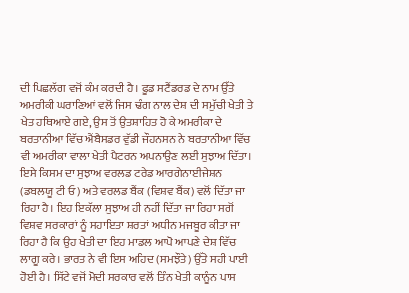ਦੀ ਪਿਛਲੱਗ ਵਜੋਂ ਕੰਮ ਕਰਦੀ ਹੈ। ਫੂਡ ਸਟੈਂਡਰਡ ਦੇ ਨਾਮ ਉੱਤੇ ਅਮਰੀਕੀ ਘਰਾਣਿਆਂ ਵਲੋਂ ਜਿਸ ਢੰਗ ਨਾਲ ਦੇਸ਼ ਦੀ ਸਮੁੱਚੀ ਖੇਤੀ ਤੇ ਖੇਤ ਹਥਿਆਏ ਗਏ, ਉਸ ਤੋਂ ਉਤਸ਼ਾਹਿਤ ਹੋ ਕੇ ਅਮਰੀਕਾ ਦੇ ਬਰਤਾਨੀਆ ਵਿੱਚ ਐਂਬੈਸਡਰ ਵੁੱਡੀ ਜੌਹਨਸਨ ਨੇ ਬਰਤਾਨੀਆ ਵਿੱਚ ਵੀ ਅਮਰੀਕਾ ਵਾਲਾ ਖੇਤੀ ਪੈਟਰਨ ਅਪਨਾਉਣ ਲਈ ਸੁਝਾਅ ਦਿੱਤਾ। ਇਸੇ ਕਿਸਮ ਦਾ ਸੁਝਾਅ ਵਰਲਡ ਟਰੇਡ ਆਰਗੇਨਾਈਜੇਸ਼ਨ (ਡਬਲਯੂ ਟੀ ਓ) ਅਤੇ ਵਰਲਡ ਬੈਂਕ (ਵਿਸ਼ਵ ਬੈਂਕ) ਵਲੋਂ ਦਿੱਤਾ ਜਾ ਰਿਹਾ ਹੈ। ਇਹ ਇਕੱਲਾ ਸੁਝਾਅ ਹੀ ਨਹੀਂ ਦਿੱਤਾ ਜਾ ਰਿਹਾ ਸਗੋਂ ਵਿਸ਼ਵ ਸਰਕਾਰਾਂ ਨੂੰ ਸਹਾਇਤਾ ਸ਼ਰਤਾਂ ਅਧੀਨ ਮਜਬੂਰ ਕੀਤਾ ਜਾ ਰਿਹਾ ਹੈ ਕਿ ਉਹ ਖੇਤੀ ਦਾ ਇਹ ਮਾਡਲ ਆਪੋ ਆਪਣੇ ਦੇਸ਼ ਵਿੱਚ ਲਾਗੂ ਕਰੇ। ਭਾਰਤ ਨੇ ਵੀ ਇਸ ਅਹਿਦ (ਸਮਝੌਤੇ) ਉੱਤੇ ਸਹੀ ਪਾਈ ਹੋਈ ਹੈ। ਸਿੱਟੇ ਵਜੋਂ ਮੋਦੀ ਸਰਕਾਰ ਵਲੋਂ ਤਿੰਨ ਖੇਤੀ ਕਾਨੂੰਨ ਪਾਸ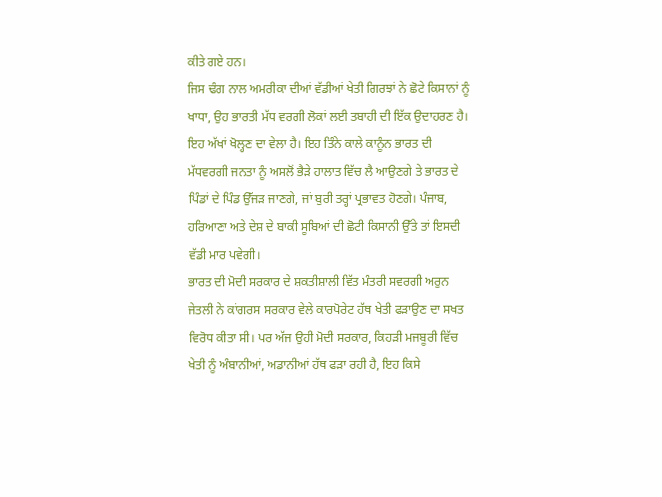ਕੀਤੇ ਗਏ ਹਨ।
ਜਿਸ ਢੰਗ ਨਾਲ ਅਮਰੀਕਾ ਦੀਆਂ ਵੱਡੀਆਂ ਖੇਤੀ ਗਿਰਝਾਂ ਨੇ ਛੋਟੇ ਕਿਸਾਨਾਂ ਨੂੰ ਖਾਧਾ, ਉਹ ਭਾਰਤੀ ਮੱਧ ਵਰਗੀ ਲੋਕਾਂ ਲਈ ਤਬਾਹੀ ਦੀ ਇੱਕ ਉਦਾਹਰਣ ਹੈ। ਇਹ ਅੱਖਾਂ ਖੋਲ੍ਹਣ ਦਾ ਵੇਲਾ ਹੈ। ਇਹ ਤਿੰਨੇ ਕਾਲੇ ਕਾਨੂੰਨ ਭਾਰਤ ਦੀ ਮੱਧਵਰਗੀ ਜਨਤਾ ਨੂੰ ਅਸਲੋਂ ਭੈੜੇ ਹਾਲਾਤ ਵਿੱਚ ਲੈ ਆਉਣਗੇ ਤੇ ਭਾਰਤ ਦੇ ਪਿੰਡਾਂ ਦੇ ਪਿੰਡ ਉੱਜੜ ਜਾਣਗੇ, ਜਾਂ ਬੁਰੀ ਤਰ੍ਹਾਂ ਪ੍ਰਭਾਵਤ ਹੋਣਗੇ। ਪੰਜਾਬ, ਹਰਿਆਣਾ ਅਤੇ ਦੇਸ਼ ਦੇ ਬਾਕੀ ਸੂਬਿਆਂ ਦੀ ਛੋਟੀ ਕਿਸਾਨੀ ਉੱਤੇ ਤਾਂ ਇਸਦੀ ਵੱਡੀ ਮਾਰ ਪਵੇਗੀ।
ਭਾਰਤ ਦੀ ਮੋਦੀ ਸਰਕਾਰ ਦੇ ਸ਼ਕਤੀਸ਼ਾਲੀ ਵਿੱਤ ਮੰਤਰੀ ਸਵਰਗੀ ਅਰੁਨ ਜੇਤਲੀ ਨੇ ਕਾਂਗਰਸ ਸਰਕਾਰ ਵੇਲੇ ਕਾਰਪੋਰੇਟ ਹੱਥ ਖੇਤੀ ਫੜਾਉਣ ਦਾ ਸਖਤ ਵਿਰੋਧ ਕੀਤਾ ਸੀ। ਪਰ ਅੱਜ ਉਹੀ ਮੋਦੀ ਸਰਕਾਰ, ਕਿਹੜੀ ਮਜਬੂਰੀ ਵਿੱਚ ਖੇਤੀ ਨੂੰ ਅੰਬਾਨੀਆਂ, ਅਡਾਨੀਆਂ ਹੱਥ ਫੜਾ ਰਹੀ ਹੈ, ਇਹ ਕਿਸੇ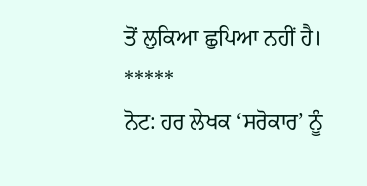ਤੋਂ ਲੁਕਿਆ ਛੁਪਿਆ ਨਹੀਂ ਹੈ।
*****
ਨੋਟ: ਹਰ ਲੇਖਕ ‘ਸਰੋਕਾਰ’ ਨੂੰ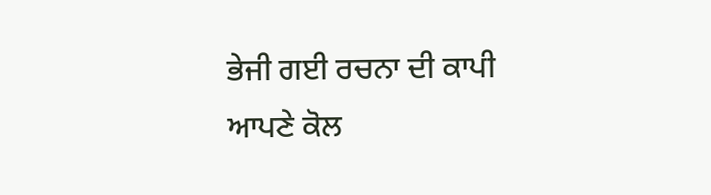ਭੇਜੀ ਗਈ ਰਚਨਾ ਦੀ ਕਾਪੀ ਆਪਣੇ ਕੋਲ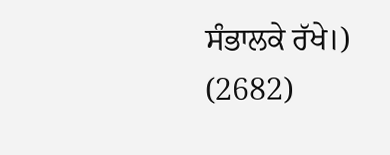ਸੰਭਾਲਕੇ ਰੱਖੇ।)
(2682)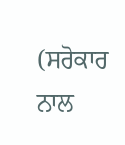(ਸਰੋਕਾਰ ਨਾਲ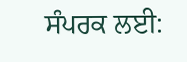ਸੰਪਰਕ ਲਈ: